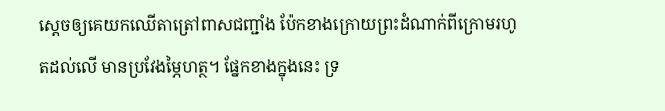ស្ដេចឲ្យគេយកឈើតាត្រៅពាសជញ្ជាំង ប៉ែកខាងក្រោយព្រះដំណាក់ពីក្រោមរហូតដល់លើ មានប្រវែងម្ភៃហត្ថ។ ផ្នែកខាងក្នុងនេះ ទ្រ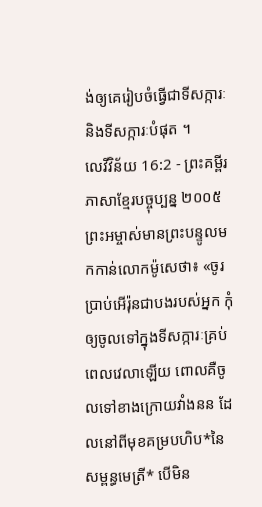ង់ឲ្យគេរៀបចំធ្វើជាទីសក្ការៈ និងទីសក្ការៈបំផុត ។
លេវីវិន័យ 16:2 - ព្រះគម្ពីរភាសាខ្មែរបច្ចុប្បន្ន ២០០៥ ព្រះអម្ចាស់មានព្រះបន្ទូលមកកាន់លោកម៉ូសេថា៖ «ចូរប្រាប់អើរ៉ុនជាបងរបស់អ្នក កុំឲ្យចូលទៅក្នុងទីសក្ការៈគ្រប់ពេលវេលាឡើយ ពោលគឺចូលទៅខាងក្រោយវាំងនន ដែលនៅពីមុខគម្របហិប*នៃសម្ពន្ធមេត្រី* បើមិន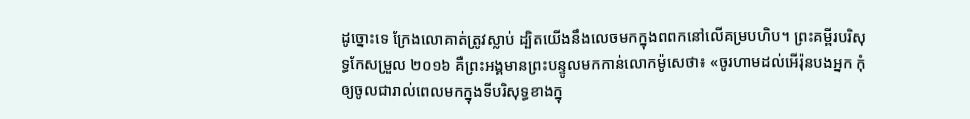ដូច្នោះទេ ក្រែងលោគាត់ត្រូវស្លាប់ ដ្បិតយើងនឹងលេចមកក្នុងពពកនៅលើគម្របហិប។ ព្រះគម្ពីរបរិសុទ្ធកែសម្រួល ២០១៦ គឺព្រះអង្គមានព្រះបន្ទូលមកកាន់លោកម៉ូសេថា៖ «ចូរហាមដល់អើរ៉ុនបងអ្នក កុំឲ្យចូលជារាល់ពេលមកក្នុងទីបរិសុទ្ធខាងក្នុ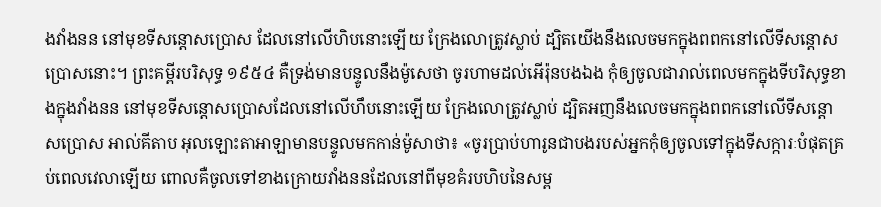ងវាំងនន នៅមុខទីសន្តោសប្រោស ដែលនៅលើហិបនោះឡើយ ក្រែងលោត្រូវស្លាប់ ដ្បិតយើងនឹងលេចមកក្នុងពពកនៅលើទីសន្តោសប្រោសនោះ។ ព្រះគម្ពីរបរិសុទ្ធ ១៩៥៤ គឺទ្រង់មានបន្ទូលនឹងម៉ូសេថា ចូរហាមដល់អើរ៉ុនបងឯង កុំឲ្យចូលជារាល់ពេលមកក្នុងទីបរិសុទ្ធខាងក្នុងវាំងនន នៅមុខទីសន្តោសប្រោសដែលនៅលើហឹបនោះឡើយ ក្រែងលោត្រូវស្លាប់ ដ្បិតអញនឹងលេចមកក្នុងពពកនៅលើទីសន្តោសប្រោស អាល់គីតាប អុលឡោះតាអាឡាមានបន្ទូលមកកាន់ម៉ូសាថា៖ «ចូរប្រាប់ហារូនជាបងរបស់អ្នកកុំឲ្យចូលទៅក្នុងទីសក្ការៈបំផុតគ្រប់ពេលវេលាឡើយ ពោលគឺចូលទៅខាងក្រោយវាំងននដែលនៅពីមុខគំរបហិបនៃសម្ព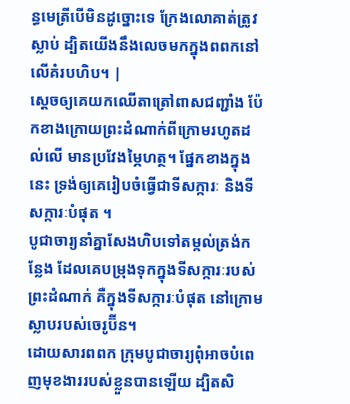ន្ធមេត្រីបើមិនដូច្នោះទេ ក្រែងលោគាត់ត្រូវស្លាប់ ដ្បិតយើងនឹងលេចមកក្នុងពពកនៅលើគំរបហិប។ |
ស្ដេចឲ្យគេយកឈើតាត្រៅពាសជញ្ជាំង ប៉ែកខាងក្រោយព្រះដំណាក់ពីក្រោមរហូតដល់លើ មានប្រវែងម្ភៃហត្ថ។ ផ្នែកខាងក្នុងនេះ ទ្រង់ឲ្យគេរៀបចំធ្វើជាទីសក្ការៈ និងទីសក្ការៈបំផុត ។
បូជាចារ្យនាំគ្នាសែងហិបទៅតម្កល់ត្រង់កន្លែង ដែលគេបម្រុងទុកក្នុងទីសក្ការៈរបស់ព្រះដំណាក់ គឺក្នុងទីសក្ការៈបំផុត នៅក្រោមស្លាបរបស់ចេរូប៊ីន។
ដោយសារពពក ក្រុមបូជាចារ្យពុំអាចបំពេញមុខងាររបស់ខ្លួនបានឡើយ ដ្បិតសិ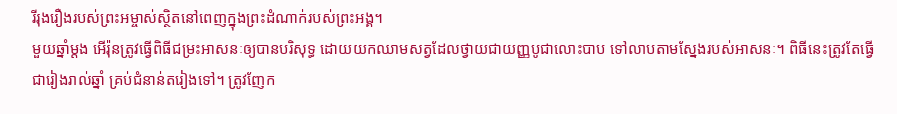រីរុងរឿងរបស់ព្រះអម្ចាស់ស្ថិតនៅពេញក្នុងព្រះដំណាក់របស់ព្រះអង្គ។
មួយឆ្នាំម្ដង អើរ៉ុនត្រូវធ្វើពិធីជម្រះអាសនៈឲ្យបានបរិសុទ្ធ ដោយយកឈាមសត្វដែលថ្វាយជាយញ្ញបូជាលោះបាប ទៅលាបតាមស្នែងរបស់អាសនៈ។ ពិធីនេះត្រូវតែធ្វើជារៀងរាល់ឆ្នាំ គ្រប់ជំនាន់តរៀងទៅ។ ត្រូវញែក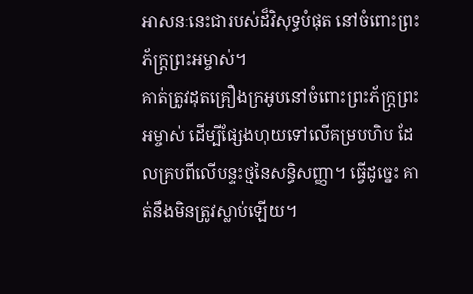អាសនៈនេះជារបស់ដ៏វិសុទ្ធបំផុត នៅចំពោះព្រះភ័ក្ត្រព្រះអម្ចាស់។
គាត់ត្រូវដុតគ្រឿងក្រអូបនៅចំពោះព្រះភ័ក្ត្រព្រះអម្ចាស់ ដើម្បីផ្សែងហុយទៅលើគម្របហិប ដែលគ្របពីលើបន្ទះថ្មនៃសន្ធិសញ្ញា។ ធ្វើដូច្នេះ គាត់នឹងមិនត្រូវស្លាប់ឡើយ។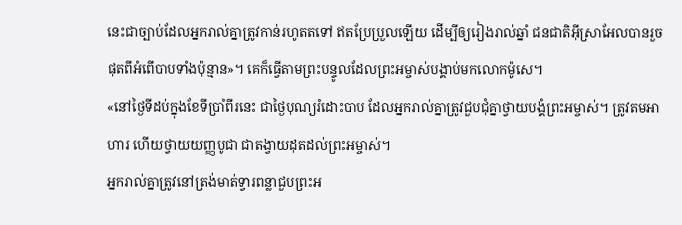នេះជាច្បាប់ដែលអ្នករាល់គ្នាត្រូវកាន់រហូតតទៅ ឥតប្រែប្រួលឡើយ ដើម្បីឲ្យរៀងរាល់ឆ្នាំ ជនជាតិអ៊ីស្រាអែលបានរួចផុតពីអំពើបាបទាំងប៉ុន្មាន»។ គេក៏ធ្វើតាមព្រះបន្ទូលដែលព្រះអម្ចាស់បង្គាប់មកលោកម៉ូសេ។
«នៅថ្ងៃទីដប់ក្នុងខែទីប្រាំពីរនេះ ជាថ្ងៃបុណ្យរំដោះបាប ដែលអ្នករាល់គ្នាត្រូវជួបជុំគ្នាថ្វាយបង្គំព្រះអម្ចាស់។ ត្រូវតមអាហារ ហើយថ្វាយយញ្ញបូជា ជាតង្វាយដុតដល់ព្រះអម្ចាស់។
អ្នករាល់គ្នាត្រូវនៅត្រង់មាត់ទ្វារពន្លាជួបព្រះអ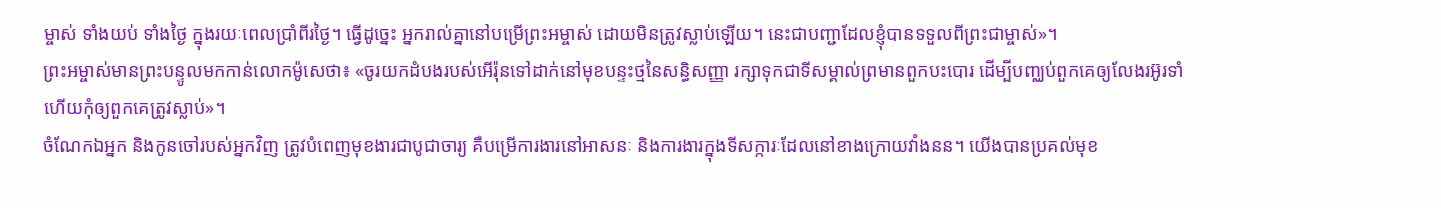ម្ចាស់ ទាំងយប់ ទាំងថ្ងៃ ក្នុងរយៈពេលប្រាំពីរថ្ងៃ។ ធ្វើដូច្នេះ អ្នករាល់គ្នានៅបម្រើព្រះអម្ចាស់ ដោយមិនត្រូវស្លាប់ឡើយ។ នេះជាបញ្ជាដែលខ្ញុំបានទទួលពីព្រះជាម្ចាស់»។
ព្រះអម្ចាស់មានព្រះបន្ទូលមកកាន់លោកម៉ូសេថា៖ «ចូរយកដំបងរបស់អើរ៉ុនទៅដាក់នៅមុខបន្ទះថ្មនៃសន្ធិសញ្ញា រក្សាទុកជាទីសម្គាល់ព្រមានពួកបះបោរ ដើម្បីបញ្ឈប់ពួកគេឲ្យលែងរអ៊ូរទាំ ហើយកុំឲ្យពួកគេត្រូវស្លាប់»។
ចំណែកឯអ្នក និងកូនចៅរបស់អ្នកវិញ ត្រូវបំពេញមុខងារជាបូជាចារ្យ គឺបម្រើការងារនៅអាសនៈ និងការងារក្នុងទីសក្ការៈដែលនៅខាងក្រោយវាំងនន។ យើងបានប្រគល់មុខ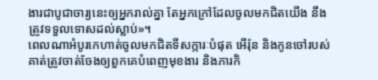ងារជាបូជាចារ្យនេះឲ្យអ្នករាល់គ្នា តែអ្នកក្រៅដែលចូលមកជិតយើង នឹងត្រូវទទួលទោសដល់ស្លាប់»។
ពេលណាអំបូរកេហាត់ចូលមកជិតទីសក្ការៈបំផុត អើរ៉ុន និងកូនចៅរបស់គាត់ត្រូវចាត់ចែងឲ្យពួកគេបំពេញមុខងារ និងភារកិ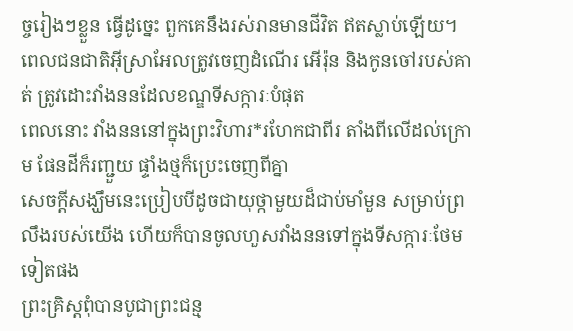ច្ចរៀងៗខ្លួន ធ្វើដូច្នេះ ពួកគេនឹងរស់រានមានជីវិត ឥតស្លាប់ឡើយ។
ពេលជនជាតិអ៊ីស្រាអែលត្រូវចេញដំណើរ អើរ៉ុន និងកូនចៅរបស់គាត់ ត្រូវដោះវាំងននដែលខណ្ឌទីសក្ការៈបំផុត
ពេលនោះ វាំងនននៅក្នុងព្រះវិហារ*រហែកជាពីរ តាំងពីលើដល់ក្រោម ផែនដីក៏រញ្ជួយ ផ្ទាំងថ្មក៏ប្រេះចេញពីគ្នា
សេចក្ដីសង្ឃឹមនេះប្រៀបបីដូចជាយុថ្កាមួយដ៏ជាប់មាំមួន សម្រាប់ព្រលឹងរបស់យើង ហើយក៏បានចូលហួសវាំងននទៅក្នុងទីសក្ការៈថែមទៀតផង
ព្រះគ្រិស្តពុំបានបូជាព្រះជន្ម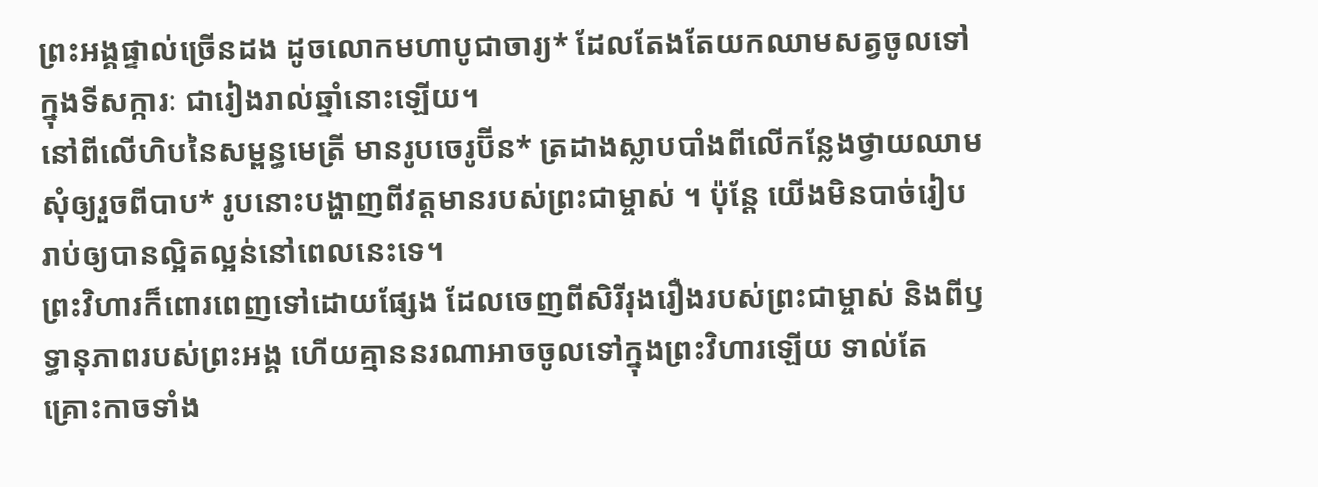ព្រះអង្គផ្ទាល់ច្រើនដង ដូចលោកមហាបូជាចារ្យ* ដែលតែងតែយកឈាមសត្វចូលទៅក្នុងទីសក្ការៈ ជារៀងរាល់ឆ្នាំនោះឡើយ។
នៅពីលើហិបនៃសម្ពន្ធមេត្រី មានរូបចេរូប៊ីន* ត្រដាងស្លាបបាំងពីលើកន្លែងថ្វាយឈាមសុំឲ្យរួចពីបាប* រូបនោះបង្ហាញពីវត្តមានរបស់ព្រះជាម្ចាស់ ។ ប៉ុន្តែ យើងមិនបាច់រៀបរាប់ឲ្យបានល្អិតល្អន់នៅពេលនេះទេ។
ព្រះវិហារក៏ពោរពេញទៅដោយផ្សែង ដែលចេញពីសិរីរុងរឿងរបស់ព្រះជាម្ចាស់ និងពីឫទ្ធានុភាពរបស់ព្រះអង្គ ហើយគ្មាននរណាអាចចូលទៅក្នុងព្រះវិហារឡើយ ទាល់តែគ្រោះកាចទាំង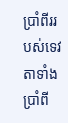ប្រាំពីររបស់ទេវតាទាំងប្រាំពី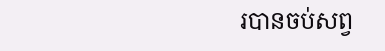របានចប់សព្វ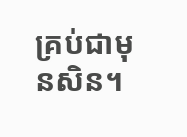គ្រប់ជាមុនសិន។